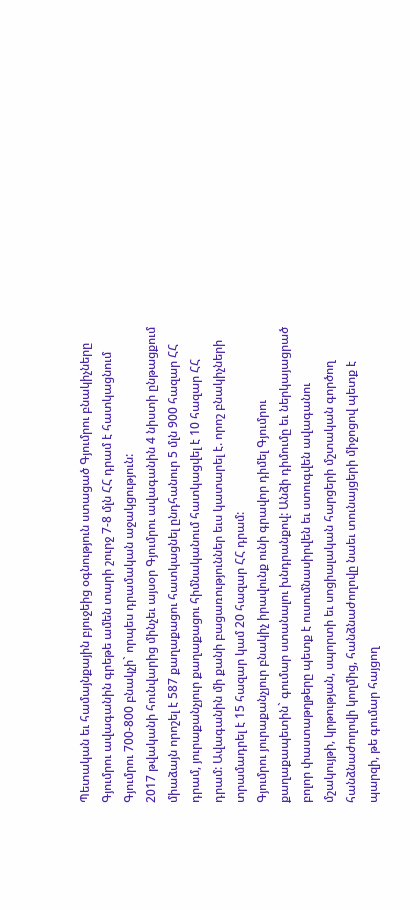Պետական եւ համայնքային բյուջեից օգնություն ստացած Գյումրու բնակիչները
Գյումրու ավագանին գրեթե ամեն տարի շուրջ 7-8 մլն ՀՀ դրամ է հատկացնում Գյումրու 700-800 բնակչի` որպես դրամական աջակցություն:
2017 թվականի հունվարից մինչեւ այսօր Գյումրու ավագանին 4 նիստի ընթացքում միաձայն որոշել է 587 քաղաքացու հատկացնել ընդհանուր 5 մլն 900 հազար ՀՀ դրամ, յուրաքանչյուր քաղաքացու հիմնականում հատկացվել է 10 հազար ՀՀ դրամ: Ավագանին մի քանի բացառություններ եւս կատարել է. որոշ բնակիչների տրամադրել է 15 հազար կամ 20 հազար ՀՀ դրամ:
Գյումրու յուրաքանչյուր բնակիչ իրավունք ունի գրավոր դիմել Գյումրու քաղաքապետին` գումար ստանալու խնդրանքով: Անձի դիմումը եւ ներկայացրած բոլոր փաստաթղթերը պետք է ուսումնասիրվեն եւ ստուգվեն ավագանու մշակույթի, կրթության, սպորտի եւ սոցիալական հարցերի մշտական գործող հանձնաժողովի կողմից, հանձնաժողովը նաեւ տունայցերի միջոցով պետք է պարզի, թե գումար հայցող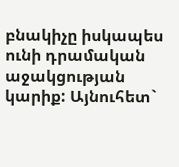բնակիչը իսկապես ունի դրամական աջակցության կարիք: Այնուհետ`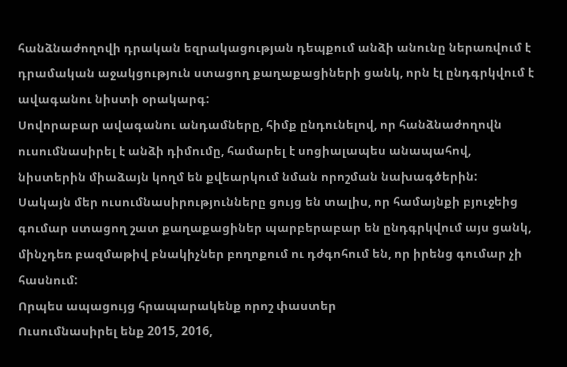հանձնաժողովի դրական եզրակացության դեպքում անձի անունը ներառվում է դրամական աջակցություն ստացող քաղաքացիների ցանկ, որն էլ ընդգրկվում է ավագանու նիստի օրակարգ:
Սովորաբար ավագանու անդամները, հիմք ընդունելով, որ հանձնաժողովն ուսումնասիրել է անձի դիմումը, համարել է սոցիալապես անապահով, նիստերին միաձայն կողմ են քվեարկում նման որոշման նախագծերին:
Սակայն մեր ուսումնասիրությունները ցույց են տալիս, որ համայնքի բյուջեից գումար ստացող շատ քաղաքացիներ պարբերաբար են ընդգրկվում այս ցանկ, մինչդեռ բազմաթիվ բնակիչներ բողոքում ու դժգոհում են, որ իրենց գումար չի հասնում:
Որպես ապացույց հրապարակենք որոշ փաստեր
Ուսումնասիրել ենք 2015, 2016,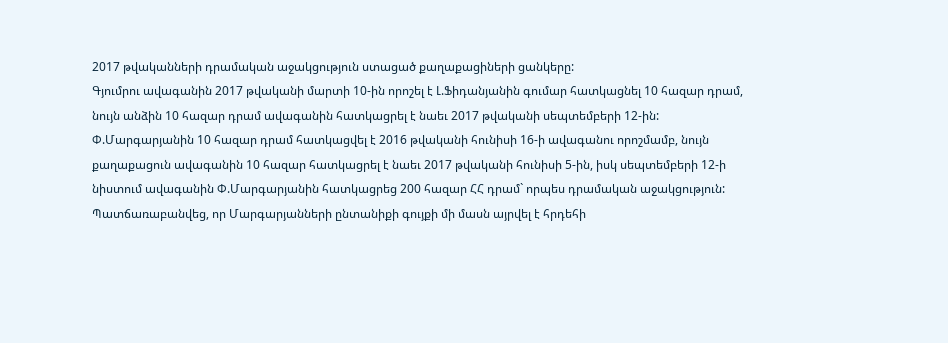2017 թվականների դրամական աջակցություն ստացած քաղաքացիների ցանկերը:
Գյումրու ավագանին 2017 թվականի մարտի 10-ին որոշել է Լ.Ֆիդանյանին գումար հատկացնել 10 հազար դրամ, նույն անձին 10 հազար դրամ ավագանին հատկացրել է նաեւ 2017 թվականի սեպտեմբերի 12-ին:
Փ.Մարգարյանին 10 հազար դրամ հատկացվել է 2016 թվականի հունիսի 16-ի ավագանու որոշմամբ, նույն քաղաքացուն ավագանին 10 հազար հատկացրել է նաեւ 2017 թվականի հունիսի 5-ին, իսկ սեպտեմբերի 12-ի նիստում ավագանին Փ.Մարգարյանին հատկացրեց 200 հազար ՀՀ դրամ` որպես դրամական աջակցություն: Պատճառաբանվեց, որ Մարգարյանների ընտանիքի գույքի մի մասն այրվել է հրդեհի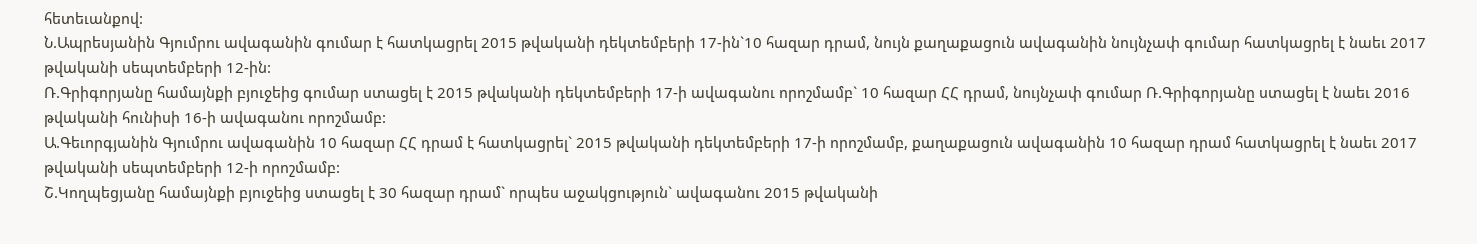հետեւանքով:
Ն.Ապրեսյանին Գյումրու ավագանին գումար է հատկացրել 2015 թվականի դեկտեմբերի 17-ին`10 հազար դրամ, նույն քաղաքացուն ավագանին նույնչափ գումար հատկացրել է նաեւ 2017 թվականի սեպտեմբերի 12-ին:
Ռ.Գրիգորյանը համայնքի բյուջեից գումար ստացել է 2015 թվականի դեկտեմբերի 17-ի ավագանու որոշմամբ` 10 հազար ՀՀ դրամ, նույնչափ գումար Ռ.Գրիգորյանը ստացել է նաեւ 2016 թվականի հունիսի 16-ի ավագանու որոշմամբ:
Ա.Գեւորգյանին Գյումրու ավագանին 10 հազար ՀՀ դրամ է հատկացրել` 2015 թվականի դեկտեմբերի 17-ի որոշմամբ, քաղաքացուն ավագանին 10 հազար դրամ հատկացրել է նաեւ 2017 թվականի սեպտեմբերի 12-ի որոշմամբ:
Շ.Կողպեցյանը համայնքի բյուջեից ստացել է 30 հազար դրամ` որպես աջակցություն` ավագանու 2015 թվականի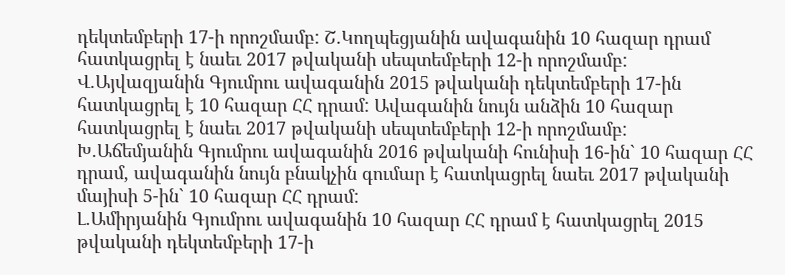դեկտեմբերի 17-ի որոշմամբ: Շ.Կողպեցյանին ավագանին 10 հազար դրամ հատկացրել է նաեւ 2017 թվականի սեպտեմբերի 12-ի որոշմամբ:
Վ.Այվազյանին Գյումրու ավագանին 2015 թվականի դեկտեմբերի 17-ին հատկացրել է 10 հազար ՀՀ դրամ: Ավագանին նույն անձին 10 հազար հատկացրել է նաեւ 2017 թվականի սեպտեմբերի 12-ի որոշմամբ:
Խ.Աճեմյանին Գյումրու ավագանին 2016 թվականի հունիսի 16-ին` 10 հազար ՀՀ դրամ, ավագանին նույն բնակչին գումար է հատկացրել նաեւ 2017 թվականի մայիսի 5-ին` 10 հազար ՀՀ դրամ:
Լ.Ամիրյանին Գյումրու ավագանին 10 հազար ՀՀ դրամ է հատկացրել 2015 թվականի դեկտեմբերի 17-ի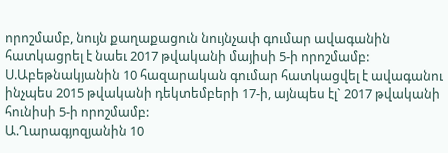որոշմամբ, նույն քաղաքացուն նույնչափ գումար ավագանին հատկացրել է նաեւ 2017 թվականի մայիսի 5-ի որոշմամբ:
Ս.Աբեթնակյանին 10 հազարական գումար հատկացվել է ավագանու ինչպես 2015 թվականի դեկտեմբերի 17-ի, այնպես էլ` 2017 թվականի հունիսի 5-ի որոշմամբ:
Ա.Ղարագյոզյանին 10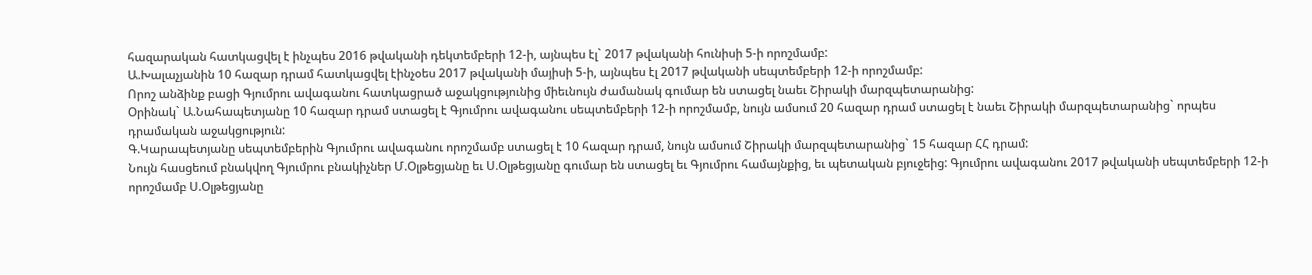հազարական հատկացվել է ինչպես 2016 թվականի դեկտեմբերի 12-ի, այնպես էլ` 2017 թվականի հունիսի 5-ի որոշմամբ:
Ա.Խալաչյանին 10 հազար դրամ հատկացվել էինչօես 2017 թվականի մայիսի 5-ի, այնպես էլ 2017 թվականի սեպտեմբերի 12-ի որոշմամբ:
Որոշ անձինք բացի Գյումրու ավագանու հատկացրած աջակցությունից միեւնույն ժամանակ գումար են ստացել նաեւ Շիրակի մարզպետարանից:
Օրինակ` Ա.Նահապետյանը 10 հազար դրամ ստացել է Գյումրու ավագանու սեպտեմբերի 12-ի որոշմամբ, նույն ամսում 20 հազար դրամ ստացել է նաեւ Շիրակի մարզպետարանից` որպես դրամական աջակցություն:
Գ.Կարապետյանը սեպտեմբերին Գյումրու ավագանու որոշմամբ ստացել է 10 հազար դրամ, նույն ամսում Շիրակի մարզպետարանից` 15 հազար ՀՀ դրամ:
Նույն հասցեում բնակվող Գյումրու բնակիչներ Մ.Օլթեցյանը եւ Ս.Օլթեցյանը գումար են ստացել եւ Գյումրու համայնքից, եւ պետական բյուջեից: Գյումրու ավագանու 2017 թվականի սեպտեմբերի 12-ի որոշմամբ Ս.Օլթեցյանը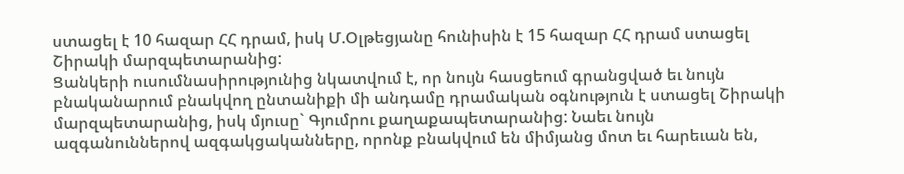ստացել է 10 հազար ՀՀ դրամ, իսկ Մ.Օլթեցյանը հունիսին է 15 հազար ՀՀ դրամ ստացել Շիրակի մարզպետարանից:
Ցանկերի ուսումնասիրությունից նկատվում է, որ նույն հասցեում գրանցված եւ նույն բնականարում բնակվող ընտանիքի մի անդամը դրամական օգնություն է ստացել Շիրակի մարզպետարանից, իսկ մյուսը` Գյումրու քաղաքապետարանից: Նաեւ նույն ազգանուններով ազգակցականները, որոնք բնակվում են միմյանց մոտ եւ հարեւան են,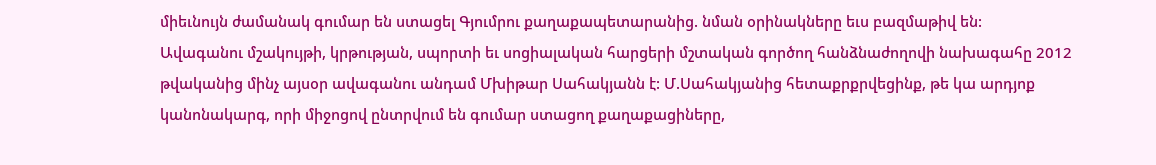միեւնույն ժամանակ գումար են ստացել Գյումրու քաղաքապետարանից. նման օրինակները եւս բազմաթիվ են:
Ավագանու մշակույթի, կրթության, սպորտի եւ սոցիալական հարցերի մշտական գործող հանձնաժողովի նախագահը 2012 թվականից մինչ այսօր ավագանու անդամ Մխիթար Սահակյանն է: Մ.Սահակյանից հետաքրքրվեցինք, թե կա արդյոք կանոնակարգ, որի միջոցով ընտրվում են գումար ստացող քաղաքացիները,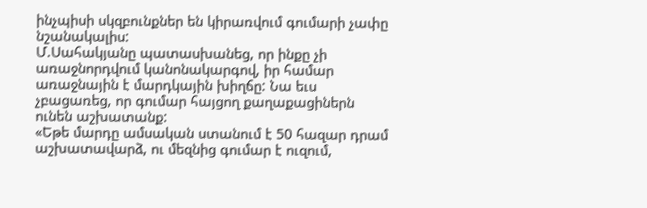ինչպիսի սկզբունքներ են կիրառվում գումարի չափը նշանակալիս:
Մ.Սահակյանը պատասխանեց, որ ինքը չի առաջնորդվում կանոնակարգով, իր համար առաջնային է մարդկային խիղճը: Նա եւս չբացառեց, որ գումար հայցող քաղաքացիներն ունեն աշխատանք:
«Եթե մարդը ամսական ստանում է 50 հազար դրամ աշխատավարձ, ու մեզնից գումար է ուզում,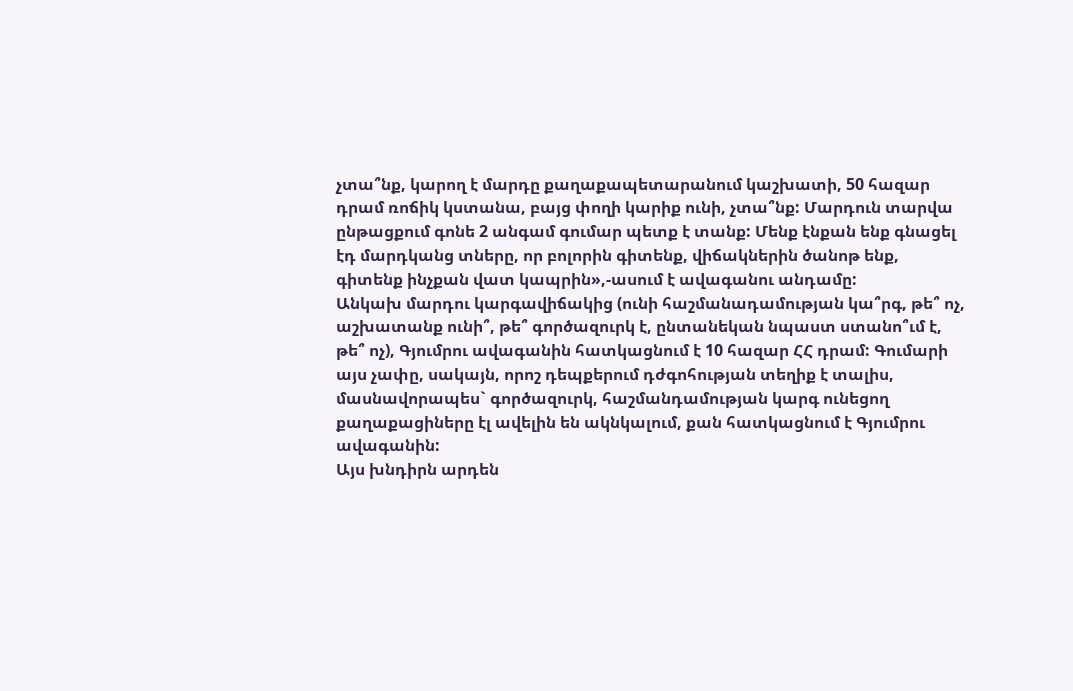չտա՞նք, կարող է մարդը քաղաքապետարանում կաշխատի, 50 հազար դրամ ռոճիկ կստանա, բայց փողի կարիք ունի, չտա՞նք: Մարդուն տարվա ընթացքում գոնե 2 անգամ գումար պետք է տանք: Մենք էնքան ենք գնացել էդ մարդկանց տները, որ բոլորին գիտենք, վիճակներին ծանոթ ենք, գիտենք ինչքան վատ կապրին»,-ասում է ավագանու անդամը:
Անկախ մարդու կարգավիճակից (ունի հաշմանադամության կա՞րգ, թե՞ ոչ, աշխատանք ունի՞, թե՞ գործազուրկ է, ընտանեկան նպաստ ստանո՞ւմ է, թե՞ ոչ), Գյումրու ավագանին հատկացնում է 10 հազար ՀՀ դրամ: Գումարի այս չափը, սակայն, որոշ դեպքերում դժգոհության տեղիք է տալիս, մասնավորապես` գործազուրկ, հաշմանդամության կարգ ունեցող քաղաքացիները էլ ավելին են ակնկալում, քան հատկացնում է Գյումրու ավագանին:
Այս խնդիրն արդեն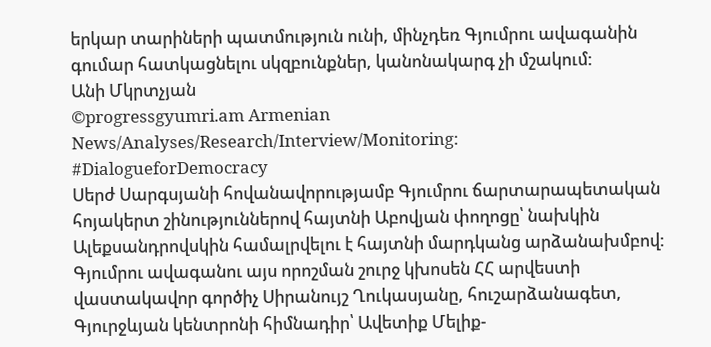երկար տարիների պատմություն ունի, մինչդեռ Գյումրու ավագանին գումար հատկացնելու սկզբունքներ, կանոնակարգ չի մշակում:
Անի Մկրտչյան
©progressgyumri.am Armenian News/Analyses/Research/Interview/Monitoring:
#DialogueforDemocracy
Սերժ Սարգսյանի հովանավորությամբ Գյումրու ճարտարապետական հոյակերտ շինություններով հայտնի Աբովյան փողոցը՝ նախկին Ալեքսանդրովսկին համալրվելու է հայտնի մարդկանց արձանախմբով: Գյումրու ավագանու այս որոշման շուրջ կխոսեն ՀՀ արվեստի վաստակավոր գործիչ Սիրանույշ Ղուկասյանը, հուշարձանագետ, Գյուրջևյան կենտրոնի հիմնադիր՝ Ավետիք Մելիք-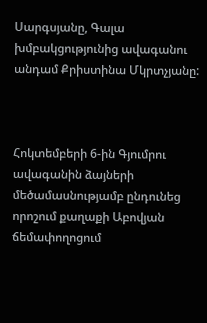Սարգսյանը, Գալա խմբակցությունից ավագանու անդամ Քրիստինա Մկրտչյանը:



Հոկտեմբերի 6-ին Գյումրու ավագանին ձայների մեծամասնությամբ ընդունեց որոշում քաղաքի Աբովյան ճեմափողոցում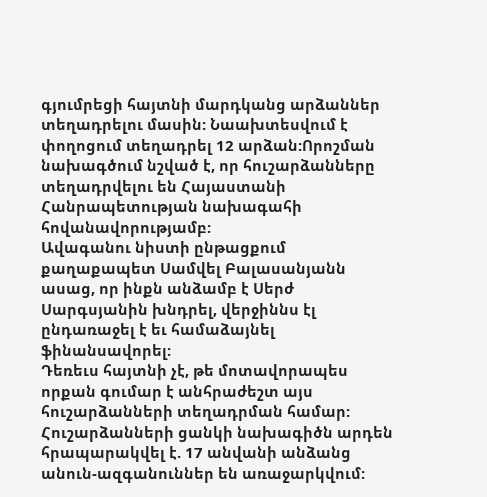գյումրեցի հայտնի մարդկանց արձաններ տեղադրելու մասին: Նաախտեսվում է փողոցում տեղադրել 12 արձան:Որոշման նախագծում նշված է, որ հուշարձանները տեղադրվելու են Հայաստանի Հանրապետության նախագահի հովանավորությամբ:
Ավագանու նիստի ընթացքում քաղաքապետ Սամվել Բալասանյանն ասաց, որ ինքն անձամբ է Սերժ Սարգսյանին խնդրել, վերջիննս էլ ընդառաջել է եւ համաձայնել ֆինանսավորել:
Դեռեւս հայտնի չէ, թե մոտավորապես որքան գումար է անհրաժեշտ այս հուշարձանների տեղադրման համար:
Հուշարձանների ցանկի նախագիծն արդեն հրապարակվել է. 17 անվանի անձանց անուն-ազգանուններ են առաջարկվում: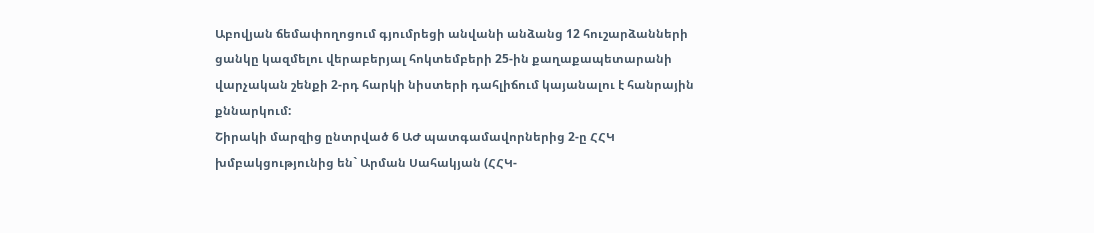Աբովյան ճեմափողոցում գյումրեցի անվանի անձանց 12 հուշարձանների ցանկը կազմելու վերաբերյալ հոկտեմբերի 25-ին քաղաքապետարանի վարչական շենքի 2-րդ հարկի նիստերի դահլիճում կայանալու է հանրային քննարկում:
Շիրակի մարզից ընտրված 6 ԱԺ պատգամավորներից 2-ը ՀՀԿ խմբակցությունից են` Արման Սահակյան (ՀՀԿ-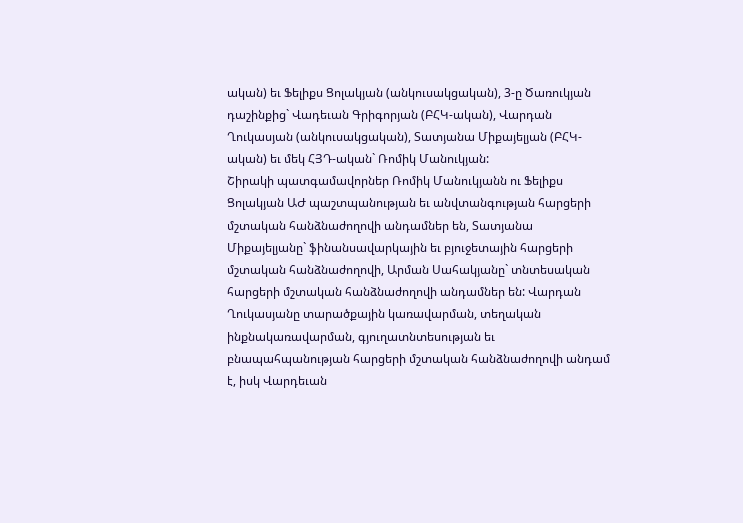ական) եւ Ֆելիքս Ցոլակյան (անկուսակցական), 3-ը Ծառուկյան դաշինքից` Վադեւան Գրիգորյան (ԲՀԿ-ական), Վարդան Ղուկասյան (անկուսակցական), Տատյանա Միքայելյան (ԲՀԿ-ական) եւ մեկ ՀՅԴ-ական` Ռոմիկ Մանուկյան:
Շիրակի պատգամավորներ Ռոմիկ Մանուկյանն ու Ֆելիքս Ցոլակյան ԱԺ պաշտպանության եւ անվտանգության հարցերի մշտական հանձնաժողովի անդամներ են, Տատյանա Միքայելյանը` ֆինանսավարկային եւ բյուջետային հարցերի մշտական հանձնաժողովի, Արման Սահակյանը` տնտեսական հարցերի մշտական հանձնաժողովի անդամներ են: Վարդան Ղուկասյանը տարածքային կառավարման, տեղական ինքնակառավարման, գյուղատնտեսության եւ բնապահպանության հարցերի մշտական հանձնաժողովի անդամ է, իսկ Վարդեւան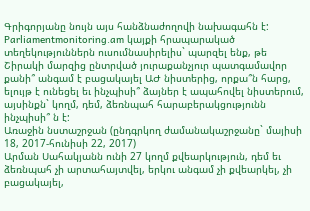Գրիգորյանը նույն այս հանձնաժողովի նախագահն է:
Parliamentmonitoring.am կայքի հրապարակած տեղեկություններն ուսումնասիրելիս` պարզել ենք, թե Շիրակի մարզից ընտրված յուրաքանչյուր պատգամավոր քանի՞ անգամ է բացակայել ԱԺ նիստերից, որքա՞ն հարց, ելույթ է ունեցել եւ ինչպիսի՞ ձայներ է ապահովել նիստերում, այսինքն` կողմ, դեմ, ձեռնպահ հարաբերակցությունն ինչպիսի՞ ն է:
Առաջին նստաշրջան (ընդգրկող ժամանակաշրջանը` մայիսի 18, 2017-հունիսի 22, 2017)
Արման Սահակյանն ունի 27 կողմ քվեարկություն, դեմ եւ ձեռնպահ չի արտահայտվել, երկու անգամ չի քվեարկել, չի բացակայել,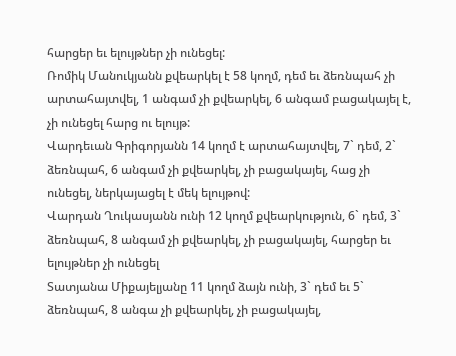հարցեր եւ ելույթներ չի ունեցել:
Ռոմիկ Մանուկյանն քվեարկել է 58 կողմ, դեմ եւ ձեռնպահ չի արտահայտվել, 1 անգամ չի քվեարկել, 6 անգամ բացակայել է, չի ունեցել հարց ու ելույթ:
Վարդեւան Գրիգորյանն 14 կողմ է արտահայտվել, 7` դեմ, 2` ձեռնպահ, 6 անգամ չի քվեարկել, չի բացակայել, հաց չի ունեցել, ներկայացել է մեկ ելույթով:
Վարդան Ղուկասյանն ունի 12 կողմ քվեարկություն, 6` դեմ, 3` ձեռնպահ, 8 անգամ չի քվեարկել, չի բացակայել, հարցեր եւ ելույթներ չի ունեցել
Տատյանա Միքայելյանը 11 կողմ ձայն ունի, 3` դեմ եւ 5` ձեռնպահ, 8 անգա չի քվեարկել, չի բացակայել,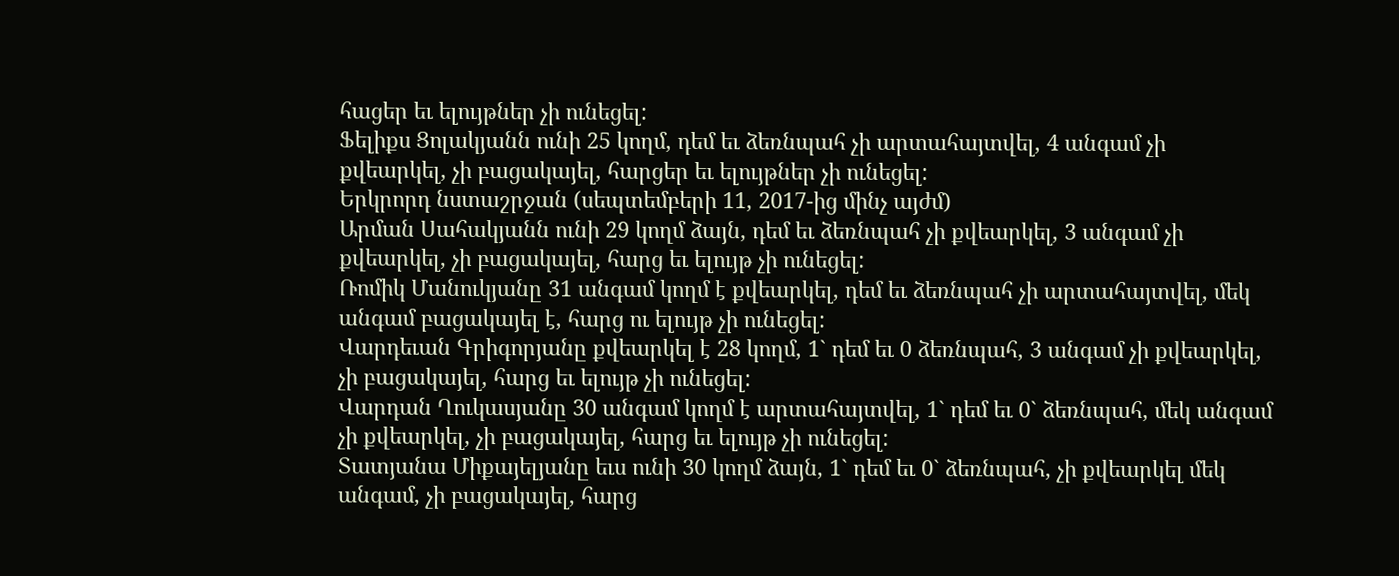հացեր եւ ելույթներ չի ունեցել:
Ֆելիքս Ցոլակյանն ունի 25 կողմ, դեմ եւ ձեռնպահ չի արտահայտվել, 4 անգամ չի քվեարկել, չի բացակայել, հարցեր եւ ելույթներ չի ունեցել:
Երկրորդ նստաշրջան (սեպտեմբերի 11, 2017-ից մինչ այժմ)
Արման Սահակյանն ունի 29 կողմ ձայն, դեմ եւ ձեռնպահ չի քվեարկել, 3 անգամ չի քվեարկել, չի բացակայել, հարց եւ ելույթ չի ունեցել:
Ռոմիկ Մանուկյանը 31 անգամ կողմ է քվեարկել, դեմ եւ ձեռնպահ չի արտահայտվել, մեկ անգամ բացակայել է, հարց ու ելույթ չի ունեցել:
Վարդեւան Գրիգորյանը քվեարկել է 28 կողմ, 1` դեմ եւ 0 ձեռնպահ, 3 անգամ չի քվեարկել, չի բացակայել, հարց եւ ելույթ չի ունեցել:
Վարդան Ղուկասյանը 30 անգամ կողմ է արտահայտվել, 1` դեմ եւ 0` ձեռնպահ, մեկ անգամ չի քվեարկել, չի բացակայել, հարց եւ ելույթ չի ունեցել:
Տատյանա Միքայելյանը եւս ունի 30 կողմ ձայն, 1` դեմ եւ 0` ձեռնպահ, չի քվեարկել մեկ անգամ, չի բացակայել, հարց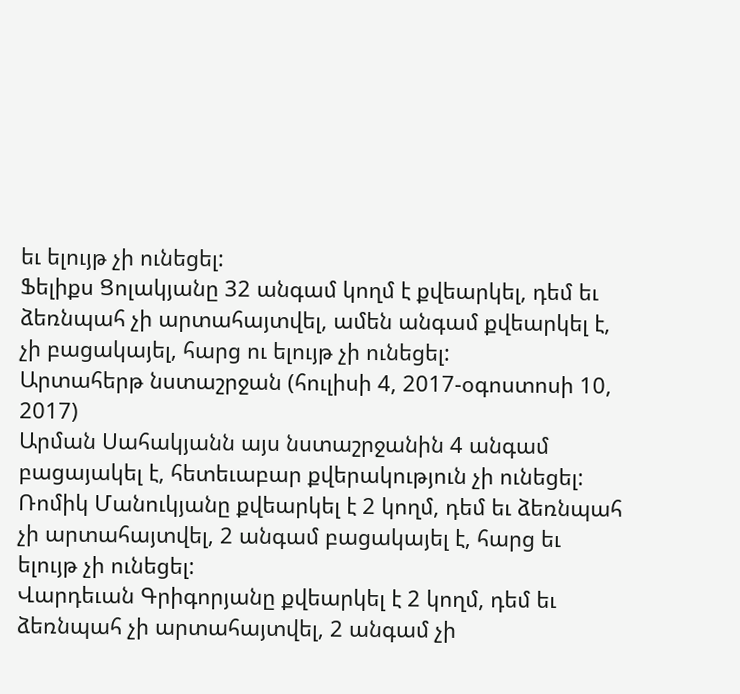եւ ելույթ չի ունեցել:
Ֆելիքս Ցոլակյանը 32 անգամ կողմ է քվեարկել, դեմ եւ ձեռնպահ չի արտահայտվել, ամեն անգամ քվեարկել է, չի բացակայել, հարց ու ելույթ չի ունեցել:
Արտահերթ նստաշրջան (հուլիսի 4, 2017-օգոստոսի 10, 2017)
Արման Սահակյանն այս նստաշրջանին 4 անգամ բացայակել է, հետեւաբար քվերակություն չի ունեցել:
Ռոմիկ Մանուկյանը քվեարկել է 2 կողմ, դեմ եւ ձեռնպահ չի արտահայտվել, 2 անգամ բացակայել է, հարց եւ ելույթ չի ունեցել:
Վարդեւան Գրիգորյանը քվեարկել է 2 կողմ, դեմ եւ ձեռնպահ չի արտահայտվել, 2 անգամ չի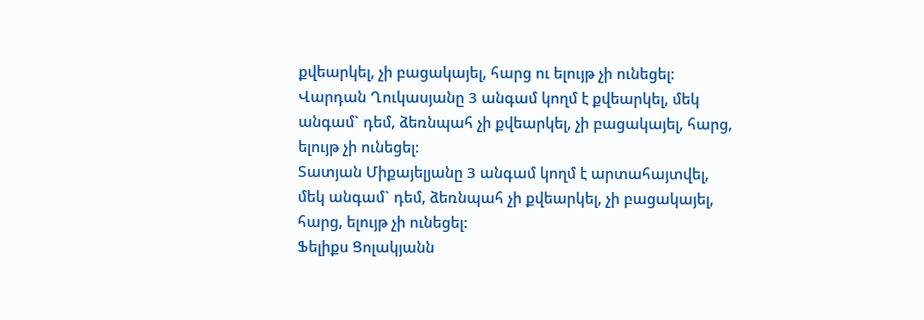քվեարկել, չի բացակայել, հարց ու ելույթ չի ունեցել:
Վարդան Ղուկասյանը 3 անգամ կողմ է քվեարկել, մեկ անգամ` դեմ, ձեռնպահ չի քվեարկել, չի բացակայել, հարց, ելույթ չի ունեցել:
Տատյան Միքայելյանը 3 անգամ կողմ է արտահայտվել, մեկ անգամ` դեմ, ձեռնպահ չի քվեարկել, չի բացակայել, հարց, ելույթ չի ունեցել:
Ֆելիքս Ցոլակյանն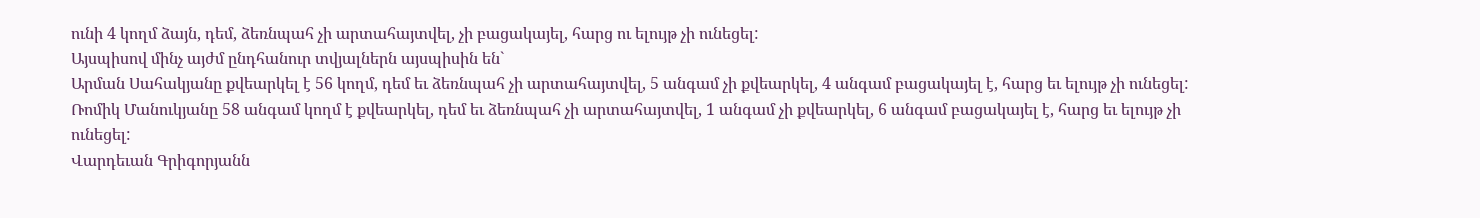ունի 4 կողմ ձայն, դեմ, ձեռնպահ չի արտահայտվել, չի բացակայել, հարց ու ելույթ չի ունեցել:
Այսպիսով մինչ այժմ ընդհանուր տվյալներն այսպիսին են`
Արման Սահակյանը քվեարկել է 56 կողմ, դեմ եւ ձեռնպահ չի արտահայտվել, 5 անգամ չի քվեարկել, 4 անգամ բացակայել է, հարց եւ ելույթ չի ունեցել:
Ռոմիկ Մանուկյանը 58 անգամ կողմ է քվեարկել, դեմ եւ ձեռնպահ չի արտահայտվել, 1 անգամ չի քվեարկել, 6 անգամ բացակայել է, հարց եւ ելույթ չի ունեցել:
Վարդեւան Գրիգորյանն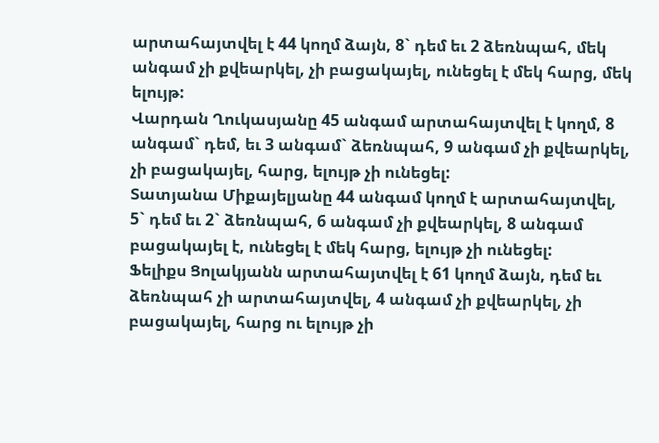արտահայտվել է 44 կողմ ձայն, 8` դեմ եւ 2 ձեռնպահ, մեկ անգամ չի քվեարկել, չի բացակայել, ունեցել է մեկ հարց, մեկ ելույթ:
Վարդան Ղուկասյանը 45 անգամ արտահայտվել է կողմ, 8 անգամ` դեմ, եւ 3 անգամ` ձեռնպահ, 9 անգամ չի քվեարկել, չի բացակայել, հարց, ելույթ չի ունեցել:
Տատյանա Միքայելյանը 44 անգամ կողմ է արտահայտվել, 5` դեմ եւ 2` ձեռնպահ, 6 անգամ չի քվեարկել, 8 անգամ բացակայել է, ունեցել է մեկ հարց, ելույթ չի ունեցել:
Ֆելիքս Ցոլակյանն արտահայտվել է 61 կողմ ձայն, դեմ եւ ձեռնպահ չի արտահայտվել, 4 անգամ չի քվեարկել, չի բացակայել, հարց ու ելույթ չի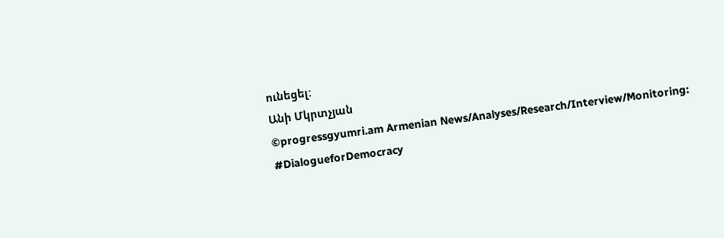ունեցել:
Անի Մկրտչյան
©progressgyumri.am Armenian News/Analyses/Research/Interview/Monitoring:
#DialogueforDemocracy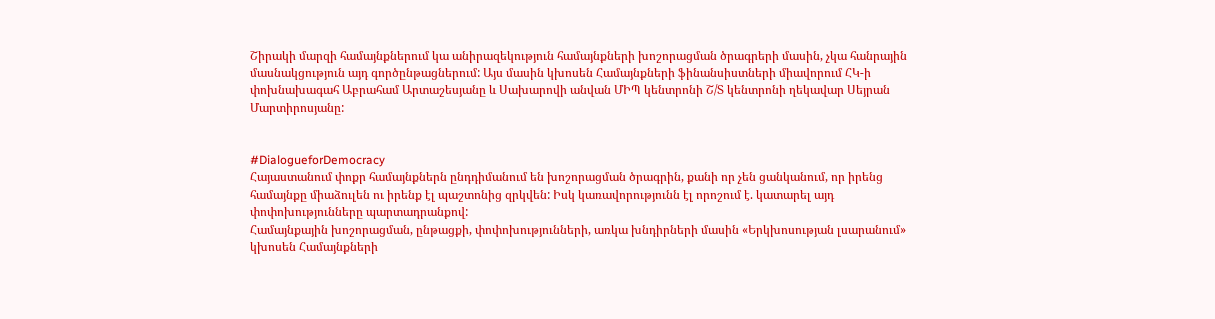Շիրակի մարզի համայնքներում կա անիրազեկություն համայնքների խոշորացման ծրագրերի մասին, չկա հանրային մասնակցություն այդ գործընթացներում: Այս մասին կխոսեն Համայնքների ֆինանսիստների միավորում ՀԿ-ի փոխնախագահ Աբրահամ Արտաշեսյանը և Սախարովի անվան ՄԻՊ կենտրոնի Շ/Տ կենտրոնի ղեկավար Սեյրան Մարտիրոսյանը:


#DialogueforDemocracy
Հայաստանում փոքր համայնքներն ընդդիմանում են խոշորացման ծրագրին, քանի որ չեն ցանկանում, որ իրենց համայնքը միաձուլեն ու իրենք էլ պաշտոնից զրկվեն: Իսկ կառավորությունն էլ որոշում է. կատարել այդ փոփոխությունները պարտադրանքով:
Համայնքային խոշորացման, ընթացքի, փոփոխությունների, առկա խնդիրների մասին «Երկխոսության լսարանում» կխոսեն Համայնքների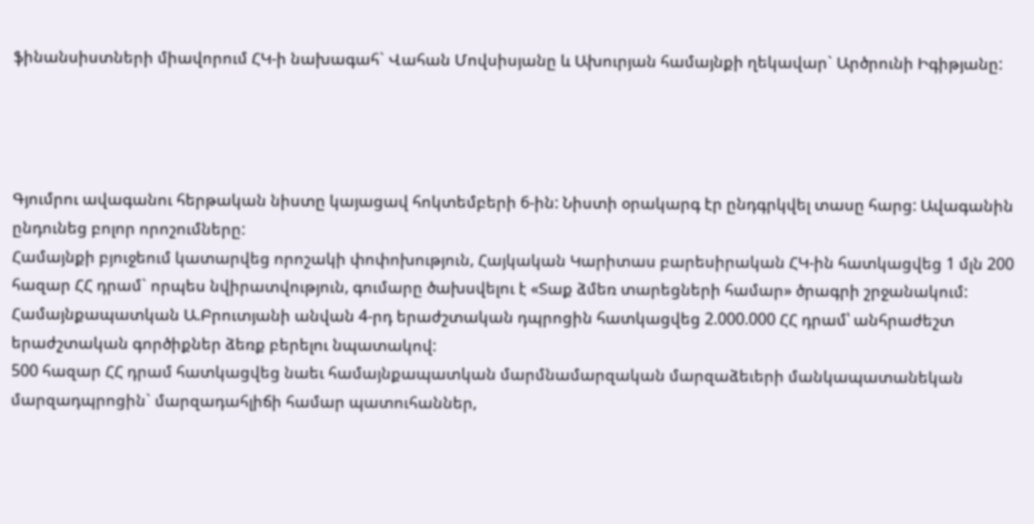ֆինանսիստների միավորում ՀԿ-ի նախագահ` Վահան Մովսիսյանը և Ախուրյան համայնքի ղեկավար` Արծրունի Իգիթյանը:




Գյումրու ավագանու հերթական նիստը կայացավ հոկտեմբերի 6-ին: Նիստի օրակարգ էր ընդգրկվել տասը հարց: Ավագանին ընդունեց բոլոր որոշումները:
Համայնքի բյուջեում կատարվեց որոշակի փոփոխություն, Հայկական Կարիտաս բարեսիրական ՀԿ-ին հատկացվեց 1 մլն 200 հազար ՀՀ դրամ` որպես նվիրատվություն, գումարը ծախսվելու է «Տաք ձմեռ տարեցների համար» ծրագրի շրջանակում:
Համայնքապատկան Ա.Բրուտյանի անվան 4-րդ երաժշտական դպրոցին հատկացվեց 2.000.000 ՀՀ դրամ՝ անհրաժեշտ երաժշտական գործիքներ ձեռք բերելու նպատակով:
500 հազար ՀՀ դրամ հատկացվեց նաեւ համայնքապատկան մարմնամարզական մարզաձեւերի մանկապատանեկան մարզադպրոցին` մարզադահլիճի համար պատուհաններ,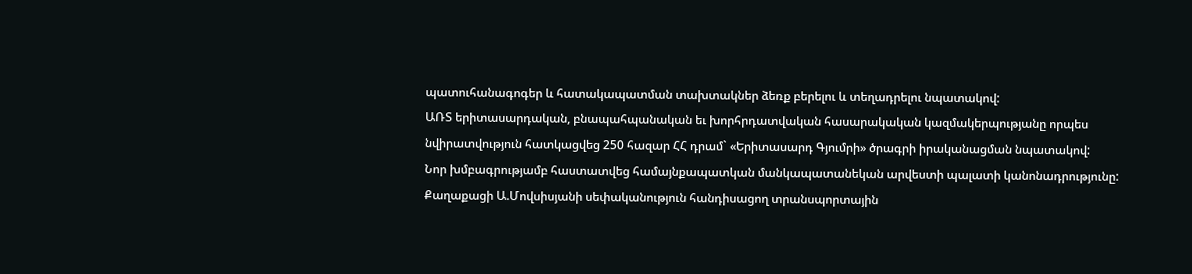պատուհանագոգեր և հատակապատման տախտակներ ձեռք բերելու և տեղադրելու նպատակով:
ԱՌՏ երիտասարդական, բնապահպանական եւ խորհրդատվական հասարակական կազմակերպությանը որպես նվիրատվություն հատկացվեց 250 հազար ՀՀ դրամ` «Երիտասարդ Գյումրի» ծրագրի իրականացման նպատակով:
Նոր խմբագրությամբ հաստատվեց համայնքապատկան մանկապատանեկան արվեստի պալատի կանոնադրությունը:
Քաղաքացի Ա.Մովսիսյանի սեփականություն հանդիսացող տրանսպորտային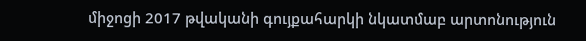միջոցի 2017 թվականի գույքահարկի նկատմաբ արտոնություն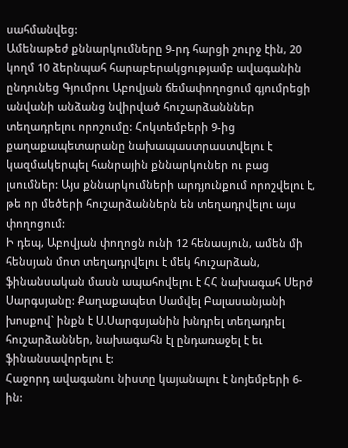սահմանվեց:
Ամենաթեժ քննարկումները 9-րդ հարցի շուրջ էին, 20 կողմ 10 ձերնպահ հարաբերակցությամբ ավագանին ընդունեց Գյումրու Աբովյան ճեմափողոցում գյումրեցի անվանի անձանց նվիրված հուշարձանններ տեղադրելու որոշումը: Հոկտեմբերի 9-ից քաղաքապետարանը նախապաստրաստվելու է կազմակերպել հանրային քննարկուներ ու բաց լսումներ: Այս քննարկումների արդյունքում որոշվելու է, թե որ մեծերի հուշարձաններն են տեղադրվելու այս փողոցում:
Ի դեպ, Աբովյան փողոցն ունի 12 հենասյուն, ամեն մի հենսյան մոտ տեղադրվելու է մեկ հուշարձան, ֆինանսական մասն ապահովելու է ՀՀ նախագահ Սերժ Սարգսյանը: Քաղաքապետ Սամվել Բալասանյանի խոսքով` ինքն է Ս.Սարգսյանին խնդրել տեղադրել հուշարձաններ, նախագահն էլ ընդառաջել է եւ ֆինանսավորելու է:
Հաջորդ ավագանու նիստը կայանալու է նոյեմբերի 6-ին: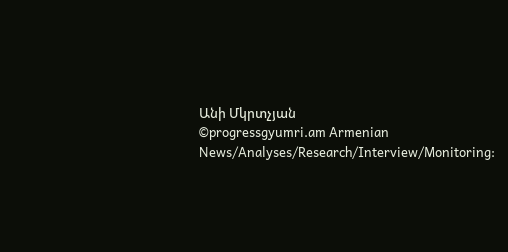Անի Մկրտչյան
©progressgyumri.am Armenian News/Analyses/Research/Interview/Monitoring: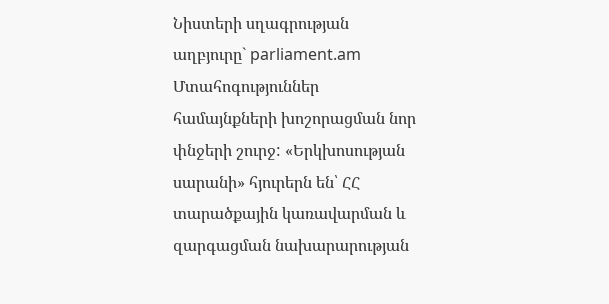Նիստերի սղագրության աղբյուրը` parliament.am
Մտահոգություններ համայնքների խոշորացման նոր փնջերի շուրջ: «Երկխոսության սարանի» հյուրերն են՝ ՀՀ տարածքային կառավարման և զարգացման նախարարության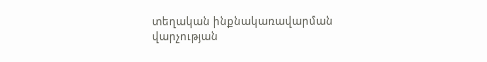տեղական ինքնակառավարման վարչության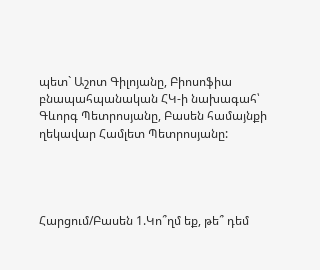պետ` Աշոտ Գիլոյանը, Բիոսոֆիա բնապահպանական ՀԿ-ի նախագահ՝ Գևորգ Պետրոսյանը, Բասեն համայնքի ղեկավար Համլետ Պետրոսյանը:




Հարցում/Բասեն 1.Կո՞ղմ եք, թե՞ դեմ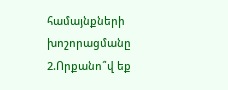համայնքների խոշորացմանը 2.Որքանո՞վ եք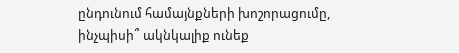ընդունում համայնքների խոշորացումը, ինչպիսի՞ ակնկալիք ունեք